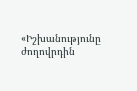«Իշխանությունը ժողովրդին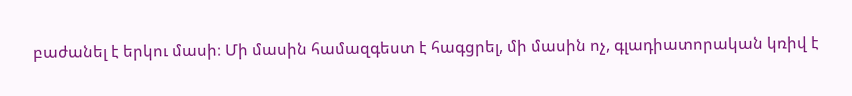բաժանել է երկու մասի։ Մի մասին համազգեստ է հագցրել, մի մասին ոչ, գլադիատորական կռիվ է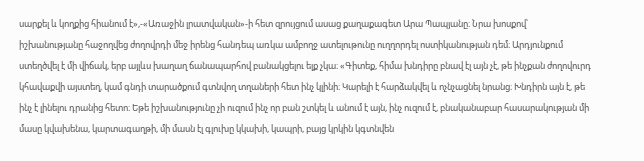սարքել և կողքից հիանում է»,-«Առաջին լրատվական»-ի հետ զրույցում ասաց քաղաքագետ Արա Պապյանը։ Նրա խոսքով՝ իշխանությանը հաջողվեց ժողովրդի մեջ իրենց հանդեպ առկա ամբողջ ատելութունը ուղղորդել ոստիկանության դեմ։ Արդյունքում ստեղծվել է մի վիճակ, երբ այլևս խաղաղ ճանապարհով բանակցելու ելք չկա։ «Գիտեք, հիմա խնդիրը բնավ էլ այն չէ, թե ինչքան ժողովուրդ կհավաքվի այստեղ, կամ գնդի տարածքում գտնվող տղաների հետ ինչ կլինի։ Կարելի է հարձակվել և ոչնչացնել նրանց։ Խնդիրն այն է, թե ինչ է լինելու դրանից հետո։ Եթե իշխանությունը չի ուզում ինչ որ բան շտկել և անում է այն, ինչ ուզում է, բնականաբար հասարակության մի մասը կվախենա, կարտագաղթի, մի մասն էլ գլուխը կկախի, կապրի, բայց կրկին կգտնվեն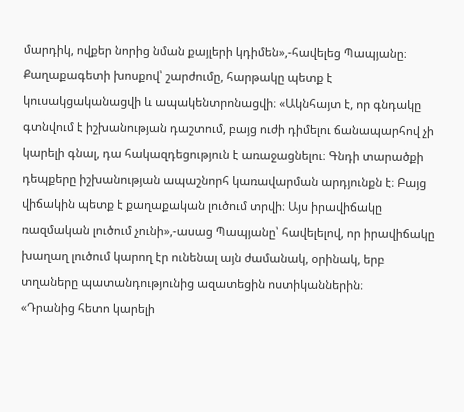մարդիկ, ովքեր նորից նման քայլերի կդիմեն»,-հավելեց Պապյանը։
Քաղաքագետի խոսքով՝ շարժումը, հարթակը պետք է կուսակցականացվի և ապակենտրոնացվի։ «Ակնհայտ է, որ գնդակը գտնվում է իշխանության դաշտում, բայց ուժի դիմելու ճանապարհով չի կարելի գնալ, դա հակազդեցություն է առաջացնելու։ Գնդի տարածքի դեպքերը իշխանության ապաշնորհ կառավարման արդյունքն է։ Բայց վիճակին պետք է քաղաքական լուծում տրվի։ Այս իրավիճակը ռազմական լուծում չունի»,-ասաց Պապյանը՝ հավելելով, որ իրավիճակը խաղաղ լուծում կարող էր ունենալ այն ժամանակ, օրինակ, երբ տղաները պատանդությունից ազատեցին ոստիկաններին։
«Դրանից հետո կարելի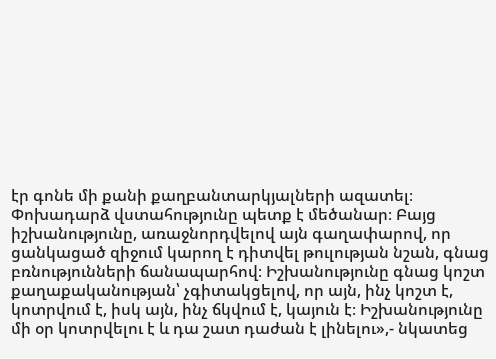էր գոնե մի քանի քաղբանտարկյալների ազատել։ Փոխադարձ վստահությունը պետք է մեծանար։ Բայց իշխանությունը, առաջնորդվելով այն գաղափարով, որ ցանկացած զիջում կարող է դիտվել թուլության նշան, գնաց բռնությունների ճանապարհով։ Իշխանությունը գնաց կոշտ քաղաքականության՝ չգիտակցելով, որ այն, ինչ կոշտ է, կոտրվում է, իսկ այն, ինչ ճկվում է, կայուն է։ Իշխանությունը մի օր կոտրվելու է և դա շատ դաժան է լինելու»,- նկատեց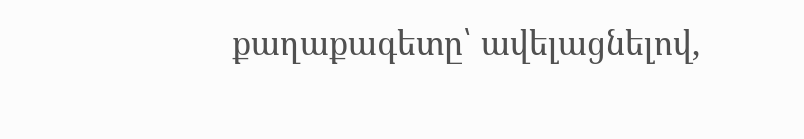քաղաքագետը՝ ավելացնելով,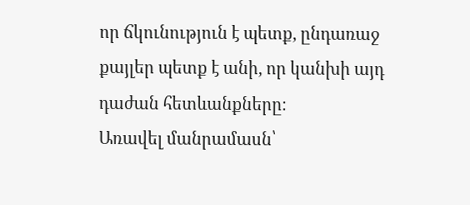որ ճկունություն է պետք, ընդառաջ քայլեր պետք է անի, որ կանխի այդ դաժան հետևանքները։
Առավել մանրամասն՝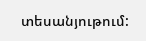տեսանյութում: